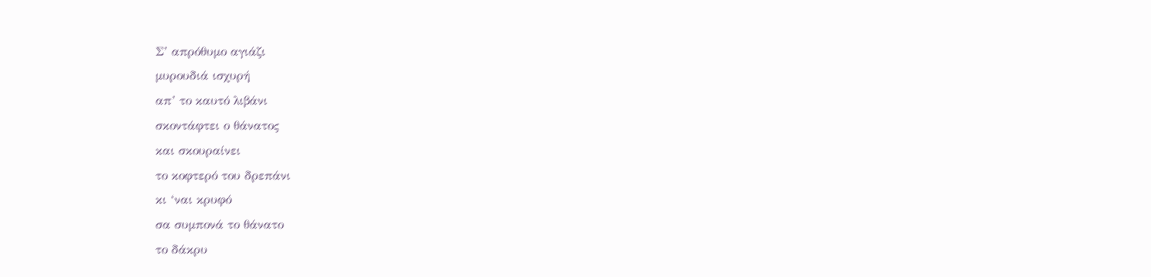Σ’ απρόθυμο αγιάζι
μυρουδιά ισχυρή
απ’ το καυτό λιβάνι
σκοντάφτει ο θάνατος
και σκουραίνει
το κοφτερό του δρεπάνι
κι ‘ναι κρυφό
σα συμπονά το θάνατο
το δάκρυ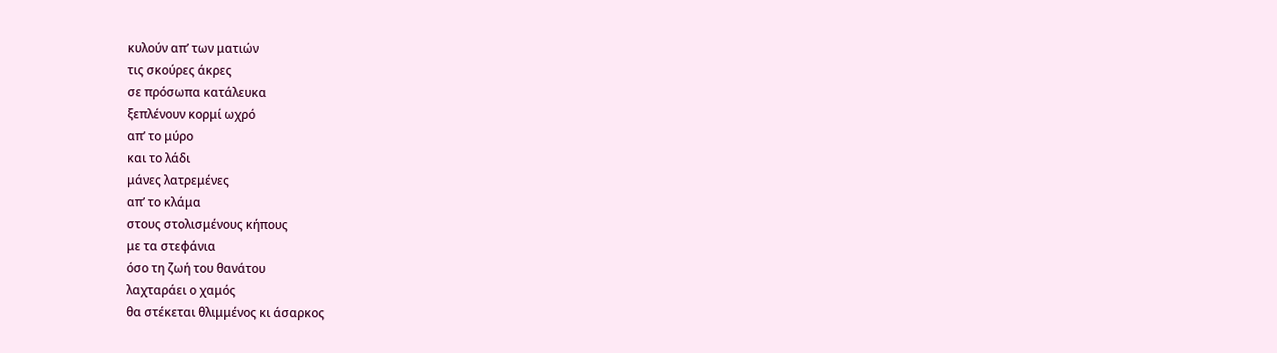κυλούν απ’ των ματιών
τις σκούρες άκρες
σε πρόσωπα κατάλευκα
ξεπλένουν κορμί ωχρό
απ’ το μύρο
και το λάδι
μάνες λατρεμένες
απ’ το κλάμα
στους στολισμένους κήπους
με τα στεφάνια
όσο τη ζωή του θανάτου
λαχταράει ο χαμός
θα στέκεται θλιμμένος κι άσαρκος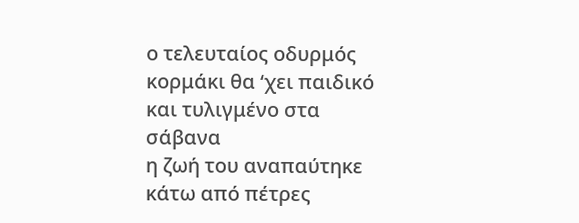ο τελευταίος οδυρμός
κορμάκι θα ‘χει παιδικό
και τυλιγμένο στα σάβανα
η ζωή του αναπαύτηκε
κάτω από πέτρες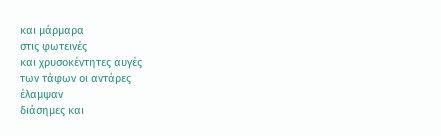και μάρμαρα
στις φωτεινές
και χρυσοκέντητες αυγές
των τάφων οι αντάρες
έλαμψαν
διάσημες και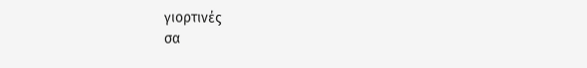γιορτινές
σα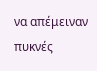να απέμειναν πυκνές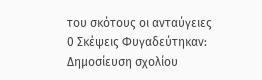του σκότους οι ανταύγειες
0 Σκέψεις Φυγαδεύτηκαν:
Δημοσίευση σχολίου